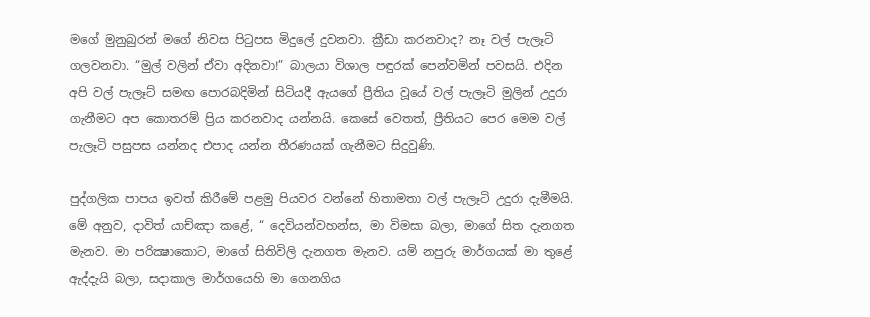මගේ මුනුබුරන් මගේ නිවස පිටුපස මිදුලේ දුවනවා. ක්‍රීඩා කරනවාද? නෑ වල් පැලෑටි ගලවනවා. “මුල් වලින් ඒවා අදිනවා!” බාලයා විශාල පඳුරක් පෙන්වමින් පවසයි. එදින අපි වල් පැලෑට් සමඟ පොරබදිමින් සිටියදී ඇයගේ ප්‍රීතිය වූයේ වල් පැලෑටි මුලින් උදුරා ගැනීමට අප කොතරම් ප්‍රිය කරනවාද යන්නයි. කෙසේ වෙතත්, ප්‍රීතියට පෙර මෙම වල් පැලෑටි පසුපස යන්නද එපාද යන්න තීරණයක් ගැනීමට සිදුවුණි.

පුද්ගලික පාපය ඉවත් කිරීමේ පළමු පියවර වන්නේ හිතාමතා වල් පැලෑටි උදුරා දැමීමයි. මේ අනුව, දාවිත් යාච්ඤා කළේ, “ දෙවියන්වහන්ස, මා විමසා බලා, මාගේ සිත දැනගත මැනව. මා පරික්‍ෂාකොට, මාගේ සිතිවිලි දැනගත මැනව. යම් නපුරු මාර්ගයක් මා තුළේ ඇද්දැයි බලා, සදාකාල මාර්ගයෙහි මා ගෙනගිය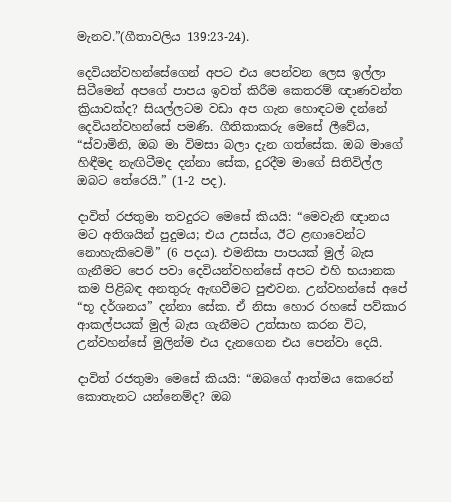මැනව.”(ගීතාවලිය 139:23-24).

දෙවියන්වහන්සේගෙන් අපට එය පෙන්වන ලෙස ඉල්ලා සිටීමෙන් අපගේ පාපය ඉවත් කිරීම කෙතරම් ඥාණවන්ත ක්‍රියාවක්ද? සියල්ලටම වඩා අප ගැන හොඳටම දන්නේ දෙවියන්වහන්සේ පමණි. ගීතිකාකරු මෙසේ ලීවේය, “ස්වාමිනි, ඔබ මා විමසා බලා දැන ගත්සේක. ඔබ මාගේ හිඳීමද නැඟිටීමද දන්නා සේක, දුරදීම මාගේ සිතිවිල්ල ඔබට තේරෙයි.” (1-2 පද).

දාවිත් රජතුමා තවදුරට මෙසේ කියයි: “මෙවැනි ඥානය මට අතිශයින් පුදුමය; එය උසස්ය, ඊට ළඟාවෙන්ට නොහැකිවෙමි” (6 පදය). එමනිසා පාපයක් මුල් බැස ගැනීමට පෙර පවා දෙවියන්වහන්සේ අපට එහි භයානක කම පිළිබඳ අනතුරු ඇඟවීමට පුළුවන. උන්වහන්සේ අපේ “භූ දර්ශනය” දන්නා සේක. ඒ නිසා හොර රහසේ පව්කාර ආකල්පයක් මුල් බැස ගැනීමට උත්සාහ කරන විට, උන්වහන්සේ මුලින්ම එය දැනගෙන එය පෙන්වා දෙයි.

දාවිත් රජතුමා මෙසේ කියයි: “ඔබගේ ආත්මය කෙරෙන් කොතැනට යන්නෙම්ද? ඔබ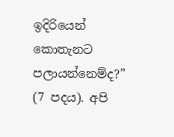ඉදිරියෙන් කොතැනට පලායන්නෙම්ද?” (7 පදය). අපි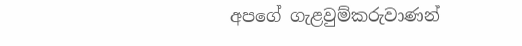අපගේ ගැළවුම්කරුවාණන්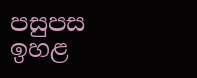පසුපස ඉහළ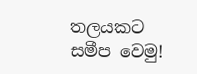තලයකට සමීප වෙමු!